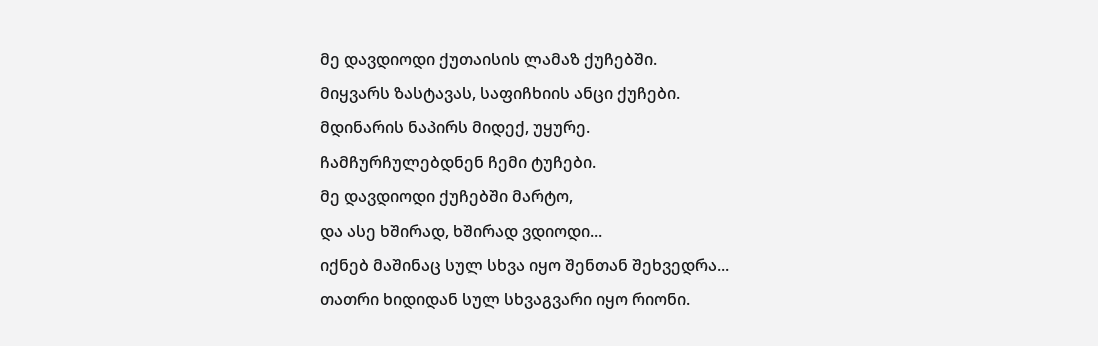მე დავდიოდი ქუთაისის ლამაზ ქუჩებში.
მიყვარს ზასტავას, საფიჩხიის ანცი ქუჩები.
მდინარის ნაპირს მიდექ, უყურე.
ჩამჩურჩულებდნენ ჩემი ტუჩები.
მე დავდიოდი ქუჩებში მარტო,
და ასე ხშირად, ხშირად ვდიოდი...
იქნებ მაშინაც სულ სხვა იყო შენთან შეხვედრა...
თათრი ხიდიდან სულ სხვაგვარი იყო რიონი.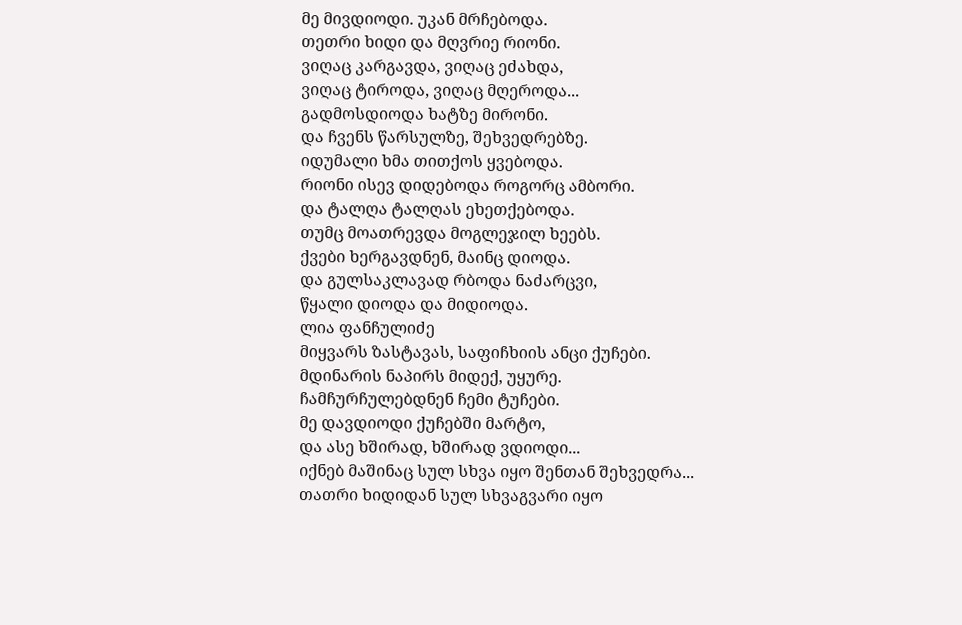მე მივდიოდი. უკან მრჩებოდა.
თეთრი ხიდი და მღვრიე რიონი.
ვიღაც კარგავდა, ვიღაც ეძახდა,
ვიღაც ტიროდა, ვიღაც მღეროდა...
გადმოსდიოდა ხატზე მირონი.
და ჩვენს წარსულზე, შეხვედრებზე.
იდუმალი ხმა თითქოს ყვებოდა.
რიონი ისევ დიდებოდა როგორც ამბორი.
და ტალღა ტალღას ეხეთქებოდა.
თუმც მოათრევდა მოგლეჯილ ხეებს.
ქვები ხერგავდნენ, მაინც დიოდა.
და გულსაკლავად რბოდა ნაძარცვი,
წყალი დიოდა და მიდიოდა.
ლია ფანჩულიძე
მიყვარს ზასტავას, საფიჩხიის ანცი ქუჩები.
მდინარის ნაპირს მიდექ, უყურე.
ჩამჩურჩულებდნენ ჩემი ტუჩები.
მე დავდიოდი ქუჩებში მარტო,
და ასე ხშირად, ხშირად ვდიოდი...
იქნებ მაშინაც სულ სხვა იყო შენთან შეხვედრა...
თათრი ხიდიდან სულ სხვაგვარი იყო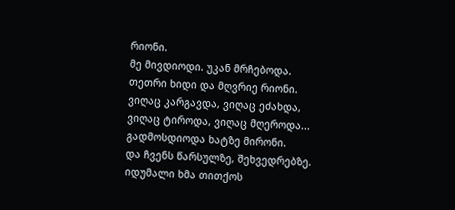რიონი.
მე მივდიოდი. უკან მრჩებოდა.
თეთრი ხიდი და მღვრიე რიონი.
ვიღაც კარგავდა, ვიღაც ეძახდა,
ვიღაც ტიროდა, ვიღაც მღეროდა...
გადმოსდიოდა ხატზე მირონი.
და ჩვენს წარსულზე, შეხვედრებზე.
იდუმალი ხმა თითქოს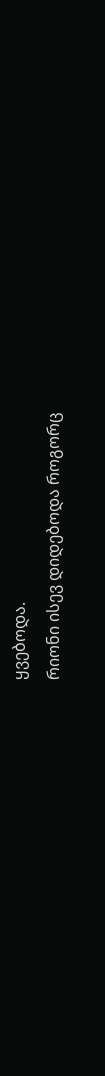ყვებოდა.
რიონი ისევ დიდებოდა როგორც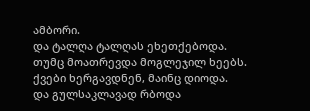ამბორი.
და ტალღა ტალღას ეხეთქებოდა.
თუმც მოათრევდა მოგლეჯილ ხეებს.
ქვები ხერგავდნენ, მაინც დიოდა.
და გულსაკლავად რბოდა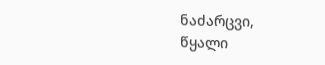ნაძარცვი,
წყალი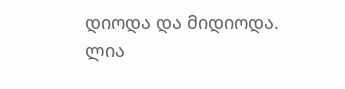დიოდა და მიდიოდა.
ლია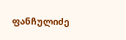ფანჩულიძე